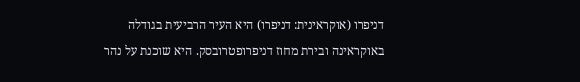דניפרו (אוקראינית: דניפרו) היא העיר הרביעית בגודלה באוקראינה ובירת מחוז דניפרופטרובסק. היא שוכנת על נהר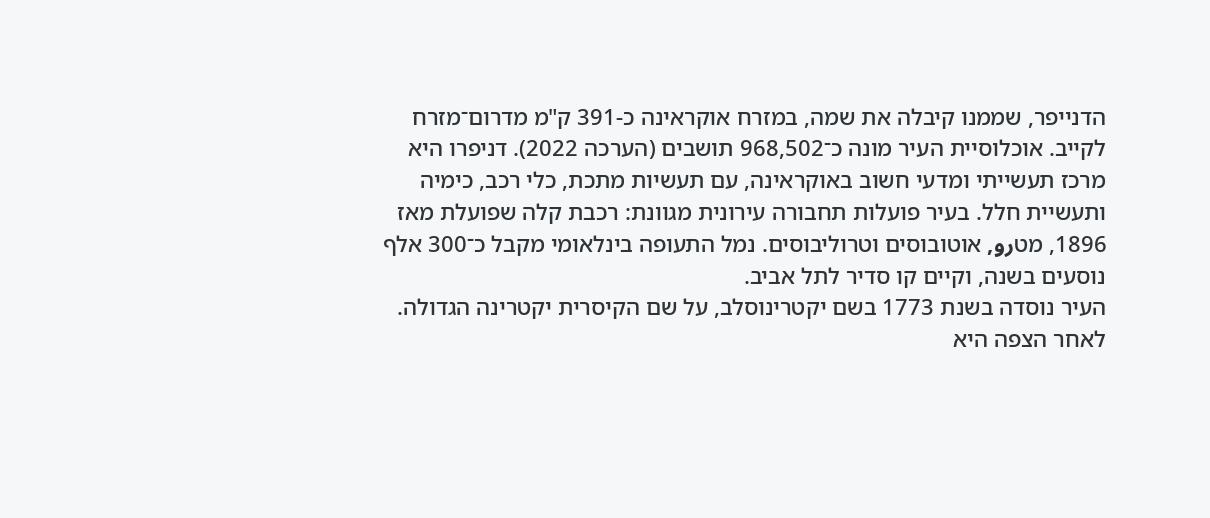הדנייפר, שממנו קיבלה את שמה, במזרח אוקראינה כ-391 ק"מ מדרום־מזרח לקייב. אוכלוסיית העיר מונה כ־968,502 תושבים (הערכה 2022). דניפרו היא מרכז תעשייתי ומדעי חשוב באוקראינה, עם תעשיות מתכת, כלי רכב, כימיה ותעשיית חלל. בעיר פועלות תחבורה עירונית מגוונת: רכבת קלה שפועלת מאז 1896, מטرو, אוטובוסים וטרוליבוסים. נמל התעופה בינלאומי מקבל כ־300 אלף נוסעים בשנה, וקיים קו סדיר לתל אביב.
העיר נוסדה בשנת 1773 בשם יקטרינוסלב, על שם הקיסרית יקטרינה הגדולה. לאחר הצפה היא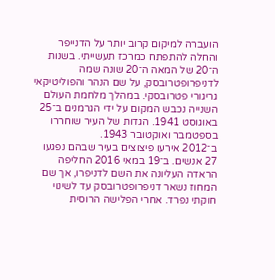הועברה למיקום קרוב יותר על הדנייפר והחלה להתפתח כמרכז תעשייתי. בשנות ה־20 של המאה ה־20 שונה שמה לדניפרופטרובסק, על שם הנהר והפוליטיקאי גריגורי פטרובסקי. במהלך מלחמת העולם השנייה נכבש המקום על ידי הגרמנים ב־25 באוגוסט 1941. הגדות של העיר שוחררו בספטמבר ואוקטובר 1943.
ב־2012 אירעו פיצוצים בעיר שבהם נפגעו 27 אנשים. ב־19 במאי 2016 החליפה הראדה העליונה את השם לדניפרו, אך שם המחוז נשאר דניפרופטרובסק עד לשינוי חוקתי נפרד. אחרי הפלישה הרוסית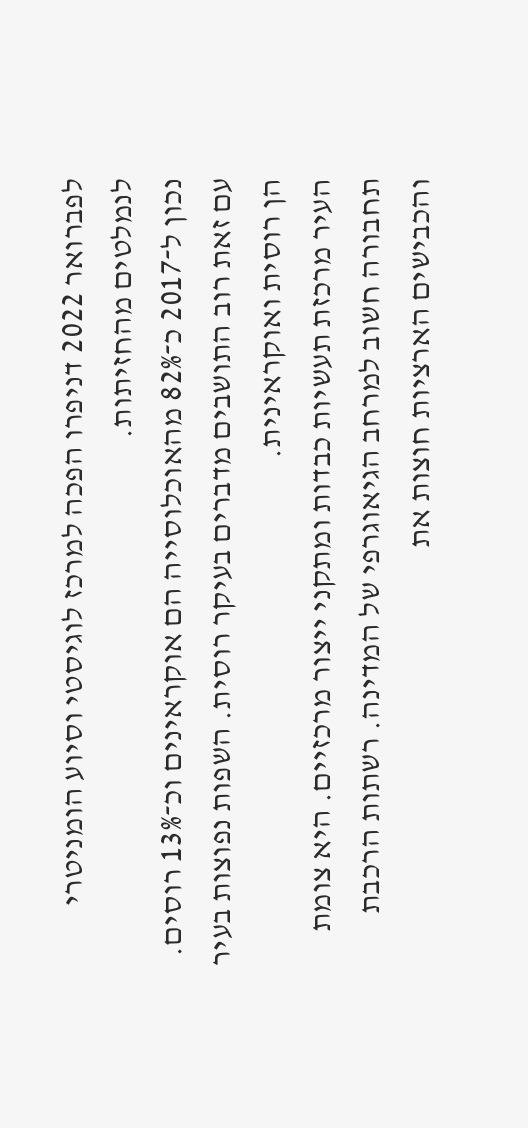לפברואר 2022 דניפרו הפכה למרכז לוגיסטי וסיוע הומניטרי לנמלטים מהחזיתות.
נכון ל־2017 כ־82% מהאוכלוסייה הם אוקראינים וכ־13% רוסים. עם זאת רוב התושבים מדברים בעיקר רוסית. השפות נפוצות בעיר הן רוסית ואוקראינית.
העיר מרכזת תעשיות כבדות ומתקני ייצור מרכזיים. היא צומת תחבורה חשוב למרחב הגיאוגרפי של המדינה. רשתות הרכבת והכבישים הארציות חוצות את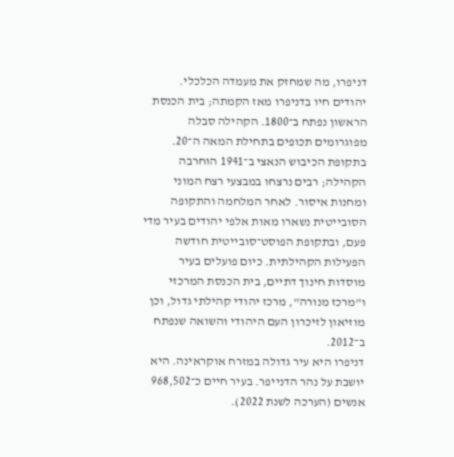דניפרו, מה שמחזק את מעמדה הכלכלי.
יהודים חיו בדניפרו מאז הקמתה; בית הכנסת הראשון נפתח ב־1800. הקהילה סבלה מפוגרומים תכופים בתחילת המאה ה־20. בתקופת הכיבוש הנאצי ב־1941 הוחרבה הקהילה; רבים נרצחו במבצעי רצח המוני ומחנות איסור. לאחר המלחמה והתקופה הסובייטית נשארו מאות אלפי יהודים בעיר מדי פעם, ובתקופת הפוסט־סובייטית חודשה הפעילות הקהילתית. כיום פועלים בעיר מוסדות חינוך דתיים, בית הכנסת המרכזי ו"מרכז מנורה", מרכז יהודי קהילתי גדול, וכן מוזיאון לזיכרון העם היהודי והשואה שנפתח ב־2012.
דניפרו היא עיר גדולה במזרח אוקראינה. היא יושבת על נהר הדנייפר. בעיר חיים כ־968,502 אנשים (הערכה לשנת 2022).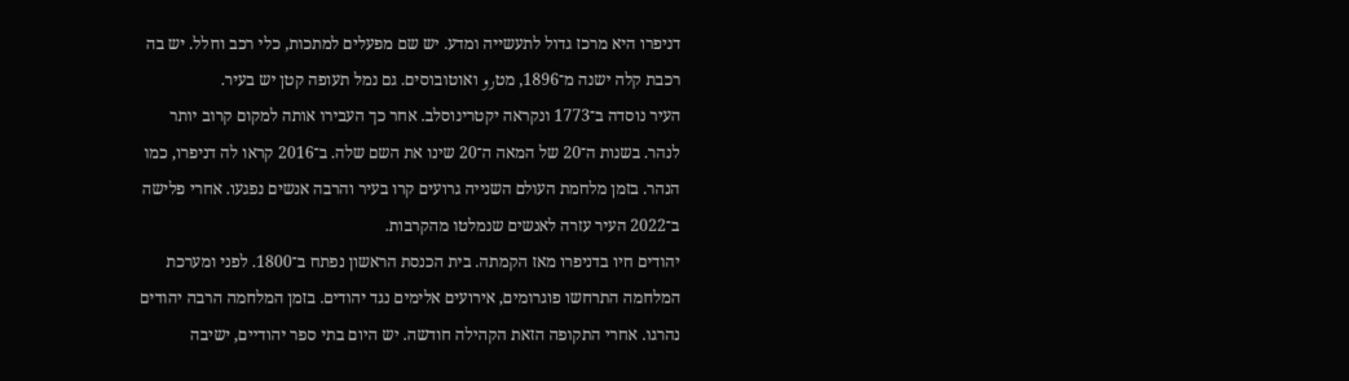דניפרו היא מרכז גדול לתעשייה ומדע. יש שם מפעלים למתכות, כלי רכב וחלל. יש בה רכבת קלה ישנה מ־1896, מטرو ואוטובוסים. גם נמל תעופה קטן יש בעיר.
העיר נוסדה ב־1773 ונקראה יקטרינוסלב. אחר כך העבירו אותה למקום קרוב יותר לנהר. בשנות ה־20 של המאה ה־20 שינו את השם שלה. ב־2016 קראו לה דניפרו, כמו הנהר. בזמן מלחמת העולם השנייה גרועים קרו בעיר והרבה אנשים נפגעו. אחרי פלישה ב־2022 העיר עזרה לאנשים שנמלטו מהקרבות.
יהודים חיו בדניפרו מאז הקמתה. בית הכנסת הראשון נפתח ב־1800. לפני ומערכת המלחמה התרחשו פוגרומים, אירועים אלימים נגד יהודים. בזמן המלחמה הרבה יהודים נהרגו. אחרי התקופה הזאת הקהילה חודשה. יש היום בתי ספר יהודיים, ישיבה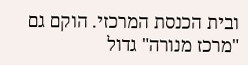ובית הכנסת המרכזי. הוקם גם "מרכז מנורה" גדול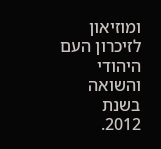ומוזיאון לזיכרון העם היהודי והשואה בשנת 2012.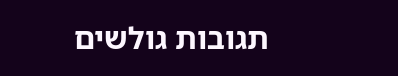תגובות גולשים